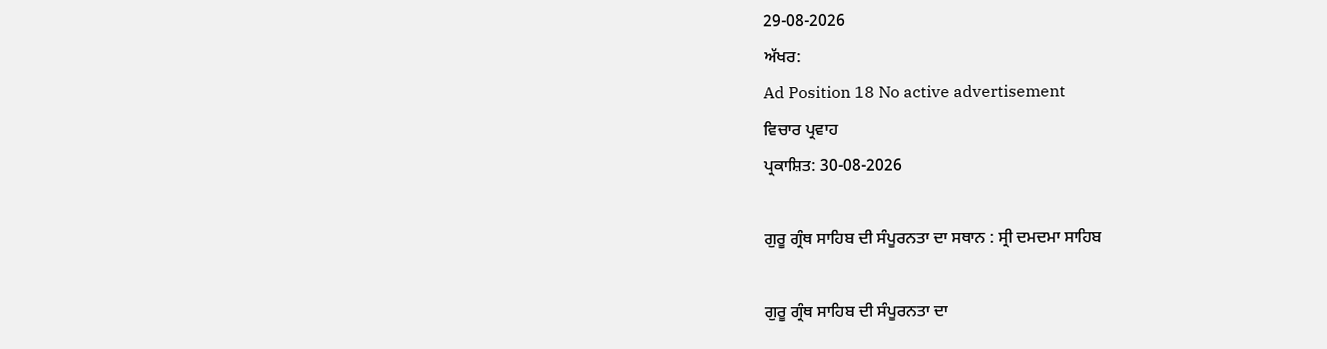29-08-2026
ਅੱਖਰ:
Ad Position 18 No active advertisement
ਵਿਚਾਰ ਪ੍ਰਵਾਹ
ਪ੍ਰਕਾਸ਼ਿਤ: 30-08-2026

ਗੁਰੂ ਗ੍ਰੰਥ ਸਾਹਿਬ ਦੀ ਸੰਪੂਰਨਤਾ ਦਾ ਸਥਾਨ : ਸ੍ਰੀ ਦਮਦਮਾ ਸਾਹਿਬ

ਗੁਰੂ ਗ੍ਰੰਥ ਸਾਹਿਬ ਦੀ ਸੰਪੂਰਨਤਾ ਦਾ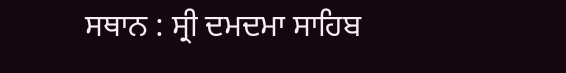ਸਥਾਨ : ਸ੍ਰੀ ਦਮਦਮਾ ਸਾਹਿਬ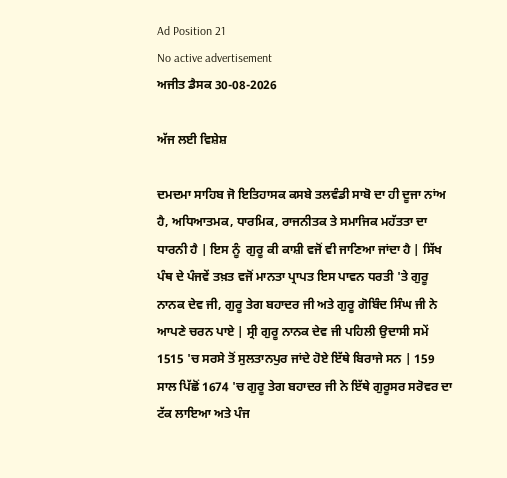Ad Position 21
No active advertisement
ਅਜੀਤ ਡੈਸਕ 30-08-2026

ਅੱਜ ਲਈ ਵਿਸ਼ੇਸ਼

ਦਮਦਮਾ ਸਾਹਿਬ ਜੋ ਇਤਿਹਾਸਕ ਕਸਬੇ ਤਲਵੰਡੀ ਸਾਬੋ ਦਾ ਹੀ ਦੂਜਾ ਨਾਂਅ ਹੈ, ਅਧਿਆਤਮਕ, ਧਾਰਮਿਕ, ਰਾਜਨੀਤਕ ਤੇ ਸਮਾਜਿਕ ਮਹੱਤਤਾ ਦਾ ਧਾਰਨੀ ਹੈ | ਇਸ ਨੂੰ  ਗੁਰੂ ਕੀ ਕਾਸ਼ੀ ਵਜੋਂ ਵੀ ਜਾਣਿਆ ਜਾਂਦਾ ਹੈ | ਸਿੱਖ ਪੰਥ ਦੇ ਪੰਜਵੇਂ ਤਖ਼ਤ ਵਜੋਂ ਮਾਨਤਾ ਪ੍ਰਾਪਤ ਇਸ ਪਾਵਨ ਧਰਤੀ 'ਤੇ ਗੁਰੂ ਨਾਨਕ ਦੇਵ ਜੀ, ਗੁਰੂ ਤੇਗ ਬਹਾਦਰ ਜੀ ਅਤੇ ਗੁਰੂ ਗੋਬਿੰਦ ਸਿੰਘ ਜੀ ਨੇ ਆਪਣੇ ਚਰਨ ਪਾਏ | ਸ੍ਰੀ ਗੁਰੂ ਨਾਨਕ ਦੇਵ ਜੀ ਪਹਿਲੀ ਉਦਾਸੀ ਸਮੇਂ 1515 'ਚ ਸਰਸੇ ਤੋਂ ਸੁਲਤਾਨਪੁਰ ਜਾਂਦੇ ਹੋਏ ਇੱਥੇ ਬਿਰਾਜੇ ਸਨ | 159 ਸਾਲ ਪਿੱਛੋਂ 1674 'ਚ ਗੁਰੂ ਤੇਗ ਬਹਾਦਰ ਜੀ ਨੇ ਇੱਥੇ ਗੁਰੂਸਰ ਸਰੋਵਰ ਦਾ ਟੱਕ ਲਾਇਆ ਅਤੇ ਪੰਜ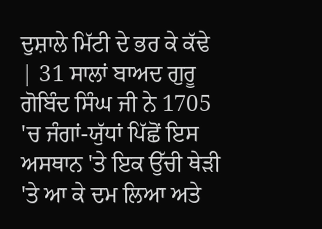ਦੁਸ਼ਾਲੇ ਮਿੱਟੀ ਦੇ ਭਰ ਕੇ ਕੱਢੇ | 31 ਸਾਲਾਂ ਬਾਅਦ ਗੁਰੂ ਗੋਬਿੰਦ ਸਿੰਘ ਜੀ ਨੇ 1705 'ਚ ਜੰਗਾਂ-ਯੁੱਧਾਂ ਪਿੱਛੋਂ ਇਸ ਅਸਥਾਨ 'ਤੇ ਇਕ ਉੱਚੀ ਥੇੜੀ 'ਤੇ ਆ ਕੇ ਦਮ ਲਿਆ ਅਤੇ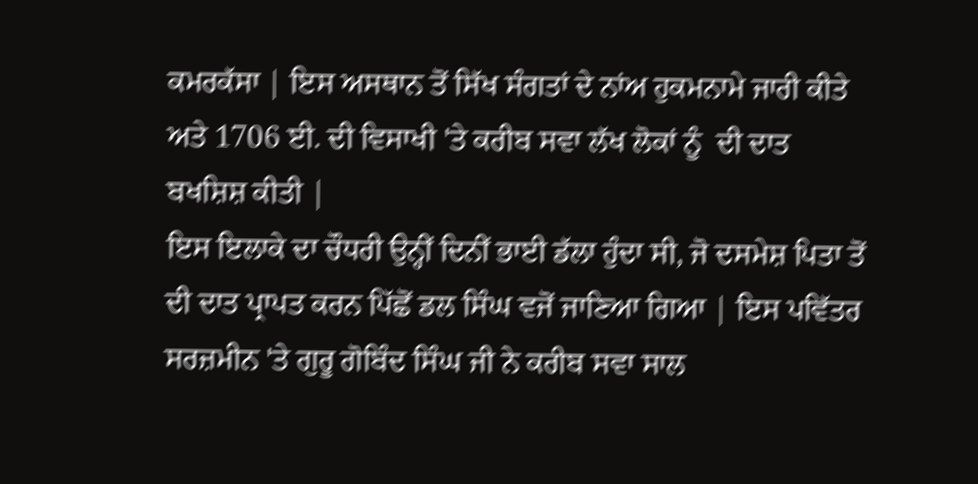ਕਮਰਕੱਸਾ | ਇਸ ਅਸਥਾਨ ਤੋਂ ਸਿੱਖ ਸੰਗਤਾਂ ਦੇ ਨਾਂਅ ਹੁਕਮਨਾਮੇ ਜਾਰੀ ਕੀਤੇ ਅਤੇ 1706 ਈ. ਦੀ ਵਿਸਾਖੀ 'ਤੇ ਕਰੀਬ ਸਵਾ ਲੱਖ ਲੋਕਾਂ ਨੂੰ  ਦੀ ਦਾਤ ਬਖਸ਼ਿਸ਼ ਕੀਤੀ |
ਇਸ ਇਲਾਕੇ ਦਾ ਚੌਧਰੀ ਉਨ੍ਹੀਂ ਦਿਨੀਂ ਭਾਈ ਡੱਲਾ ਹੁੰਦਾ ਸੀ, ਜੋ ਦਸਮੇਸ਼ ਪਿਤਾ ਤੋਂ ਦੀ ਦਾਤ ਪ੍ਰਾਪਤ ਕਰਨ ਪਿੱਛੋਂ ਡਲ ਸਿੰਘ ਵਜੋਂ ਜਾਣਿਆ ਗਿਆ | ਇਸ ਪਵਿੱਤਰ ਸਰਜ਼ਮੀਨ 'ਤੇ ਗੁਰੂ ਗੋਬਿੰਦ ਸਿੰਘ ਜੀ ਨੇ ਕਰੀਬ ਸਵਾ ਸਾਲ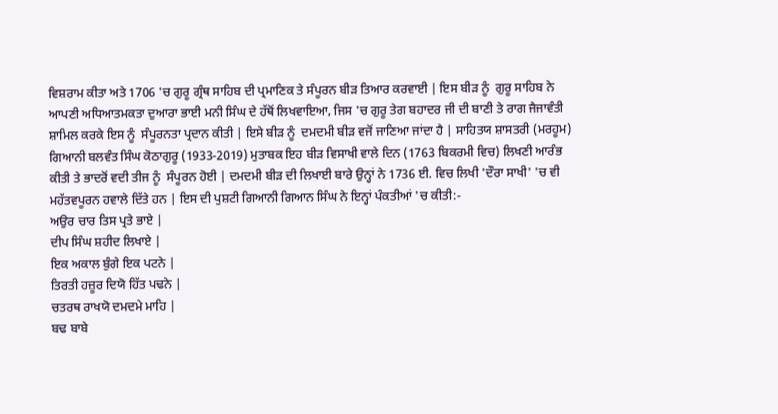ਵਿਸ਼ਰਾਮ ਕੀਤਾ ਅਤੇ 1706 'ਚ ਗੁਰੂ ਗ੍ਰੰਥ ਸਾਹਿਬ ਦੀ ਪ੍ਰਮਾਣਿਕ ਤੇ ਸੰਪੂਰਨ ਬੀੜ ਤਿਆਰ ਕਰਵਾਈ | ਇਸ ਬੀੜ ਨੂੰ  ਗੁਰੂ ਸਾਹਿਬ ਨੇ ਆਪਣੀ ਅਧਿਆਤਮਕਤਾ ਦੁਆਰਾ ਭਾਈ ਮਨੀ ਸਿੰਘ ਦੇ ਹੱਥੋਂ ਲਿਖਵਾਇਆ, ਜਿਸ 'ਚ ਗੁਰੂ ਤੇਗ ਬਹਾਦਰ ਜੀ ਦੀ ਬਾਣੀ ਤੇ ਰਾਗ ਜੈਜਾਵੰਤੀ ਸ਼ਾਮਿਲ ਕਰਕੇ ਇਸ ਨੂੰ  ਸੰਪੂਰਨਤਾ ਪ੍ਰਦਾਨ ਕੀਤੀ | ਇਸੇ ਬੀੜ ਨੂੰ  ਦਮਦਮੀ ਬੀੜ ਵਜੋਂ ਜਾਣਿਆ ਜਾਂਦਾ ਹੈ | ਸਾਹਿਤਯ ਸ਼ਾਸਤਰੀ (ਮਰਹੂਮ) ਗਿਆਨੀ ਬਲਵੰਤ ਸਿੰਘ ਕੋਠਾਗੁਰੂ (1933-2019) ਮੁਤਾਬਕ ਇਹ ਬੀੜ ਵਿਸਾਖੀ ਵਾਲੇ ਦਿਨ (1763 ਬਿਕਰਮੀ ਵਿਚ) ਲਿਖਣੀ ਆਰੰਭ ਕੀਤੀ ਤੇ ਭਾਦਰੋਂ ਵਦੀ ਤੀਜ ਨੂੰ  ਸੰਪੂਰਨ ਹੋਈ | ਦਮਦਮੀ ਬੀੜ ਦੀ ਲਿਖਾਈ ਬਾਰੇ ਉਨ੍ਹਾਂ ਨੇ 1736 ਈ. ਵਿਚ ਲਿਖੀ 'ਦੌਰਾ ਸਾਖੀ' 'ਚ ਵੀ ਮਹੱਤਵਪੂਰਨ ਹਵਾਲੇ ਦਿੱਤੇ ਹਨ | ਇਸ ਦੀ ਪੁਸ਼ਟੀ ਗਿਆਨੀ ਗਿਆਨ ਸਿੰਘ ਨੇ ਇਨ੍ਹਾਂ ਪੰਕਤੀਆਂ 'ਚ ਕੀਤੀ:-
ਅਉਰ ਚਾਰ ਤਿਸ ਪ੍ਰਤੇ ਭਾਏ |
ਦੀਪ ਸਿੰਘ ਸ਼ਹੀਦ ਲਿਖਾਏ |
ਇਕ ਅਕਾਲ ਬੁੰਗੇ ਇਕ ਪਟਨੇ |
ਤਿਰਤੀ ਹਜ਼ੂਰ ਦਿਯੋ ਹਿੱਤ ਪਢਨੇ |
ਚਤਰਥ ਰਾਖਯੋ ਦਮਦਮੇ ਮਾਹਿ |
ਬਢ ਬਾਬੇ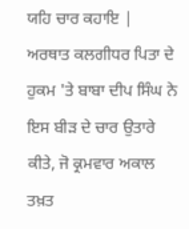ਯਹਿ ਚਾਰ ਕਹਾਇ |
ਅਰਥਾਤ ਕਲਗੀਧਰ ਪਿਤਾ ਦੇ ਹੁਕਮ 'ਤੇ ਬਾਬਾ ਦੀਪ ਸਿੰਘ ਨੇ ਇਸ ਬੀੜ ਦੇ ਚਾਰ ਉਤਾਰੇ ਕੀਤੇ, ਜੋ ਕ੍ਰਮਵਾਰ ਅਕਾਲ ਤਖ਼ਤ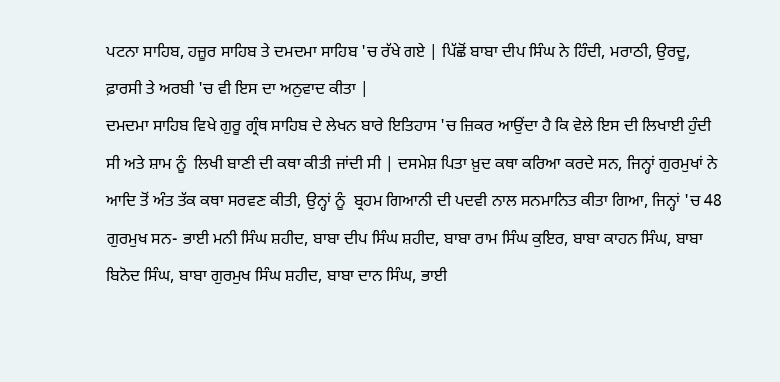ਪਟਨਾ ਸਾਹਿਬ, ਹਜ਼ੂਰ ਸਾਹਿਬ ਤੇ ਦਮਦਮਾ ਸਾਹਿਬ 'ਚ ਰੱਖੇ ਗਏ | ਪਿੱਛੋਂ ਬਾਬਾ ਦੀਪ ਸਿੰਘ ਨੇ ਹਿੰਦੀ, ਮਰਾਠੀ, ਉਰਦੂ, ਫ਼ਾਰਸੀ ਤੇ ਅਰਬੀ 'ਚ ਵੀ ਇਸ ਦਾ ਅਨੁਵਾਦ ਕੀਤਾ |
ਦਮਦਮਾ ਸਾਹਿਬ ਵਿਖੇ ਗੁਰੂ ਗ੍ਰੰਥ ਸਾਹਿਬ ਦੇ ਲੇਖਨ ਬਾਰੇ ਇਤਿਹਾਸ 'ਚ ਜ਼ਿਕਰ ਆਉਂਦਾ ਹੈ ਕਿ ਵੇਲੇ ਇਸ ਦੀ ਲਿਖਾਈ ਹੁੰਦੀ ਸੀ ਅਤੇ ਸ਼ਾਮ ਨੂੰ  ਲਿਖੀ ਬਾਣੀ ਦੀ ਕਥਾ ਕੀਤੀ ਜਾਂਦੀ ਸੀ | ਦਸਮੇਸ਼ ਪਿਤਾ ਖ਼ੁਦ ਕਥਾ ਕਰਿਆ ਕਰਦੇ ਸਨ, ਜਿਨ੍ਹਾਂ ਗੁਰਮੁਖਾਂ ਨੇ ਆਦਿ ਤੋਂ ਅੰਤ ਤੱਕ ਕਥਾ ਸਰਵਣ ਕੀਤੀ, ਉਨ੍ਹਾਂ ਨੂੰ  ਬ੍ਰਹਮ ਗਿਆਨੀ ਦੀ ਪਦਵੀ ਨਾਲ ਸਨਮਾਨਿਤ ਕੀਤਾ ਗਿਆ, ਜਿਨ੍ਹਾਂ 'ਚ 48 ਗੁਰਮੁਖ ਸਨ- ਭਾਈ ਮਨੀ ਸਿੰਘ ਸ਼ਹੀਦ, ਬਾਬਾ ਦੀਪ ਸਿੰਘ ਸ਼ਹੀਦ, ਬਾਬਾ ਰਾਮ ਸਿੰਘ ਕੁਇਰ, ਬਾਬਾ ਕਾਹਨ ਸਿੰਘ, ਬਾਬਾ ਬਿਨੋਦ ਸਿੰਘ, ਬਾਬਾ ਗੁਰਮੁਖ ਸਿੰਘ ਸ਼ਹੀਦ, ਬਾਬਾ ਦਾਨ ਸਿੰਘ, ਭਾਈ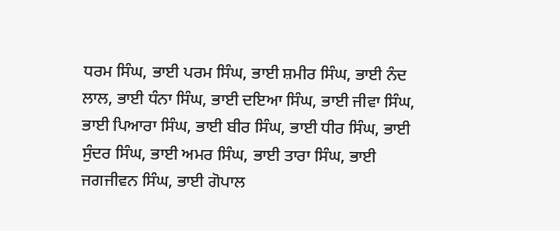ਧਰਮ ਸਿੰਘ, ਭਾਈ ਪਰਮ ਸਿੰਘ, ਭਾਈ ਸ਼ਮੀਰ ਸਿੰਘ, ਭਾਈ ਨੰਦ ਲਾਲ, ਭਾਈ ਧੰਨਾ ਸਿੰਘ, ਭਾਈ ਦਇਆ ਸਿੰਘ, ਭਾਈ ਜੀਵਾ ਸਿੰਘ, ਭਾਈ ਪਿਆਰਾ ਸਿੰਘ, ਭਾਈ ਬੀਰ ਸਿੰਘ, ਭਾਈ ਧੀਰ ਸਿੰਘ, ਭਾਈ ਸੁੰਦਰ ਸਿੰਘ, ਭਾਈ ਅਮਰ ਸਿੰਘ, ਭਾਈ ਤਾਰਾ ਸਿੰਘ, ਭਾਈ ਜਗਜੀਵਨ ਸਿੰਘ, ਭਾਈ ਗੋਪਾਲ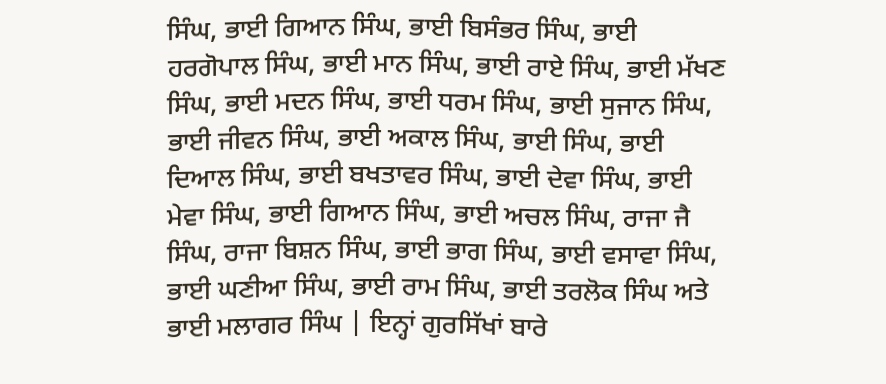ਸਿੰਘ, ਭਾਈ ਗਿਆਨ ਸਿੰਘ, ਭਾਈ ਬਿਸੰਭਰ ਸਿੰਘ, ਭਾਈ ਹਰਗੋਪਾਲ ਸਿੰਘ, ਭਾਈ ਮਾਨ ਸਿੰਘ, ਭਾਈ ਰਾਏ ਸਿੰਘ, ਭਾਈ ਮੱਖਣ ਸਿੰਘ, ਭਾਈ ਮਦਨ ਸਿੰਘ, ਭਾਈ ਧਰਮ ਸਿੰਘ, ਭਾਈ ਸੁਜਾਨ ਸਿੰਘ, ਭਾਈ ਜੀਵਨ ਸਿੰਘ, ਭਾਈ ਅਕਾਲ ਸਿੰਘ, ਭਾਈ ਸਿੰਘ, ਭਾਈ ਦਿਆਲ ਸਿੰਘ, ਭਾਈ ਬਖਤਾਵਰ ਸਿੰਘ, ਭਾਈ ਦੇਵਾ ਸਿੰਘ, ਭਾਈ ਮੇਵਾ ਸਿੰਘ, ਭਾਈ ਗਿਆਨ ਸਿੰਘ, ਭਾਈ ਅਚਲ ਸਿੰਘ, ਰਾਜਾ ਜੈ ਸਿੰਘ, ਰਾਜਾ ਬਿਸ਼ਨ ਸਿੰਘ, ਭਾਈ ਭਾਗ ਸਿੰਘ, ਭਾਈ ਵਸਾਵਾ ਸਿੰਘ, ਭਾਈ ਘਣੀਆ ਸਿੰਘ, ਭਾਈ ਰਾਮ ਸਿੰਘ, ਭਾਈ ਤਰਲੋਕ ਸਿੰਘ ਅਤੇ ਭਾਈ ਮਲਾਗਰ ਸਿੰਘ | ਇਨ੍ਹਾਂ ਗੁਰਸਿੱਖਾਂ ਬਾਰੇ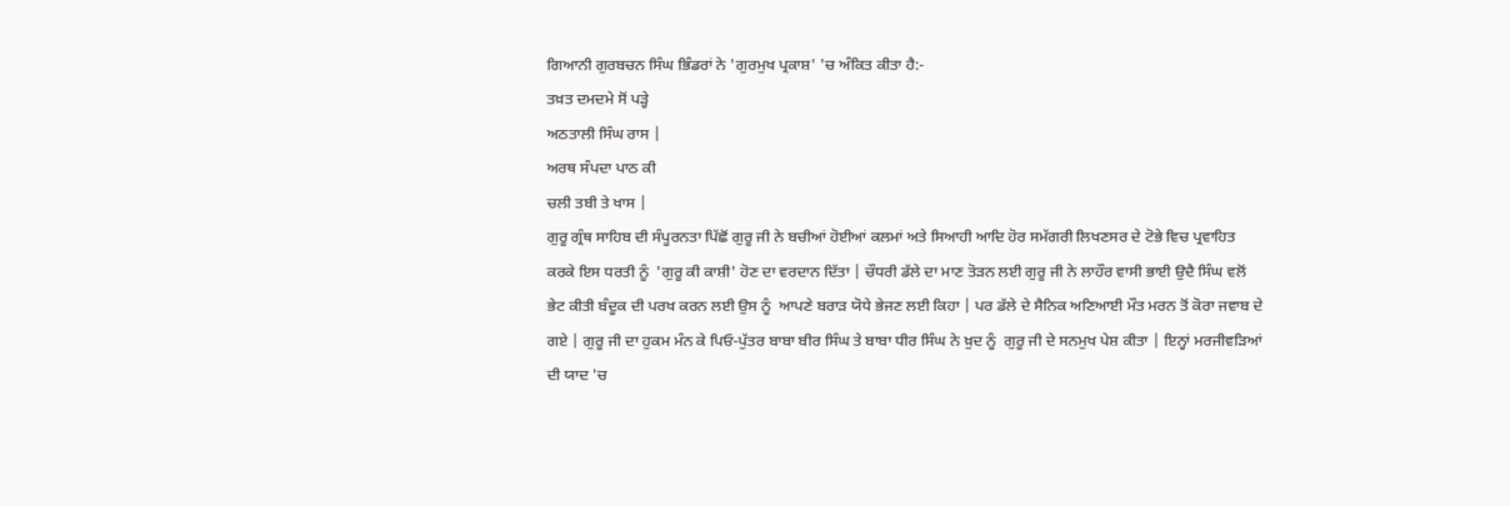ਗਿਆਨੀ ਗੁਰਬਚਨ ਸਿੰਘ ਭਿੰਡਰਾਂ ਨੇ 'ਗੁਰਮੁਖ ਪ੍ਰਕਾਸ਼' 'ਚ ਅੰਕਿਤ ਕੀਤਾ ਹੈ:-
ਤਖ਼ਤ ਦਮਦਮੇ ਸੋਂ ਪੜ੍ਹੇ
ਅਠਤਾਲੀ ਸਿੰਘ ਰਾਸ |
ਅਰਥ ਸੰਪਦਾ ਪਾਠ ਕੀ
ਚਲੀ ਤਬੀ ਤੇ ਖਾਸ |
ਗੁਰੂ ਗ੍ਰੰਥ ਸਾਹਿਬ ਦੀ ਸੰਪੂਰਨਤਾ ਪਿੱਛੋਂ ਗੁਰੂ ਜੀ ਨੇ ਬਚੀਆਂ ਹੋਈਆਂ ਕਲਮਾਂ ਅਤੇ ਸਿਆਹੀ ਆਦਿ ਹੋਰ ਸਮੱਗਰੀ ਲਿਖਣਸਰ ਦੇ ਟੋਭੇ ਵਿਚ ਪ੍ਰਵਾਹਿਤ ਕਰਕੇ ਇਸ ਧਰਤੀ ਨੂੰ  'ਗੁਰੂ ਕੀ ਕਾਸ਼ੀ' ਹੋਣ ਦਾ ਵਰਦਾਨ ਦਿੱਤਾ | ਚੌਧਰੀ ਡੱਲੇ ਦਾ ਮਾਣ ਤੋੜਨ ਲਈ ਗੁਰੂ ਜੀ ਨੇ ਲਾਹੌਰ ਵਾਸੀ ਭਾਈ ਉਦੈ ਸਿੰਘ ਵਲੋਂ ਭੇਟ ਕੀਤੀ ਬੰਦੂਕ ਦੀ ਪਰਖ ਕਰਨ ਲਈ ਉਸ ਨੂੰ  ਆਪਣੇ ਬਰਾੜ ਯੋਧੇ ਭੇਜਣ ਲਈ ਕਿਹਾ | ਪਰ ਡੱਲੇ ਦੇ ਸੈਨਿਕ ਅਣਿਆਈ ਮੌਤ ਮਰਨ ਤੋਂ ਕੋਰਾ ਜਵਾਬ ਦੇ ਗਏ | ਗੁਰੂ ਜੀ ਦਾ ਹੁਕਮ ਮੰਨ ਕੇ ਪਿਓ-ਪੁੱਤਰ ਬਾਬਾ ਬੀਰ ਸਿੰਘ ਤੇ ਬਾਬਾ ਧੀਰ ਸਿੰਘ ਨੇ ਖ਼ੁਦ ਨੂੰ  ਗੁਰੂ ਜੀ ਦੇ ਸਨਮੁਖ ਪੇਸ਼ ਕੀਤਾ | ਇਨ੍ਹਾਂ ਮਰਜੀਵੜਿਆਂ ਦੀ ਯਾਦ 'ਚ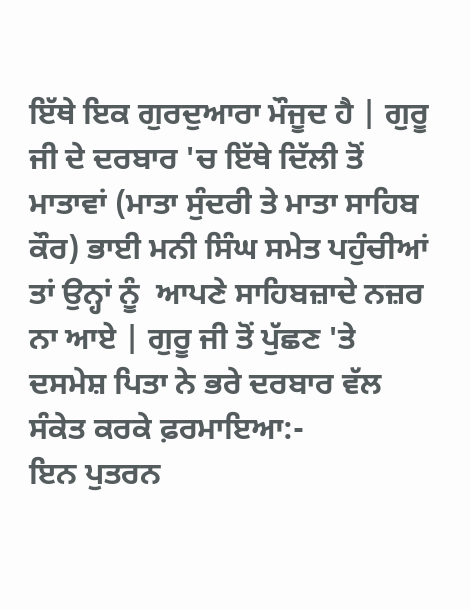ਇੱਥੇ ਇਕ ਗੁਰਦੁਆਰਾ ਮੌਜੂਦ ਹੈ | ਗੁਰੂ ਜੀ ਦੇ ਦਰਬਾਰ 'ਚ ਇੱਥੇ ਦਿੱਲੀ ਤੋਂ ਮਾਤਾਵਾਂ (ਮਾਤਾ ਸੁੰਦਰੀ ਤੇ ਮਾਤਾ ਸਾਹਿਬ ਕੌਰ) ਭਾਈ ਮਨੀ ਸਿੰਘ ਸਮੇਤ ਪਹੁੰਚੀਆਂ ਤਾਂ ਉਨ੍ਹਾਂ ਨੂੰ  ਆਪਣੇ ਸਾਹਿਬਜ਼ਾਦੇ ਨਜ਼ਰ ਨਾ ਆਏ | ਗੁਰੂ ਜੀ ਤੋਂ ਪੁੱਛਣ 'ਤੇ ਦਸਮੇਸ਼ ਪਿਤਾ ਨੇ ਭਰੇ ਦਰਬਾਰ ਵੱਲ ਸੰਕੇਤ ਕਰਕੇ ਫ਼ਰਮਾਇਆ:-
ਇਨ ਪੁਤਰਨ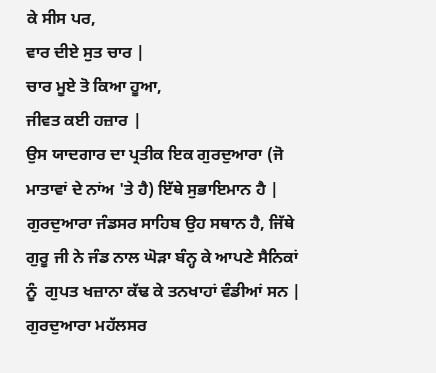ਕੇ ਸੀਸ ਪਰ,
ਵਾਰ ਦੀਏ ਸੁਤ ਚਾਰ |
ਚਾਰ ਮੂਏ ਤੋ ਕਿਆ ਹੂਆ,
ਜੀਵਤ ਕਈ ਹਜ਼ਾਰ |
ਉਸ ਯਾਦਗਾਰ ਦਾ ਪ੍ਰਤੀਕ ਇਕ ਗੁਰਦੁਆਰਾ (ਜੋ ਮਾਤਾਵਾਂ ਦੇ ਨਾਂਅ 'ਤੇ ਹੈ) ਇੱਥੇ ਸੁਭਾਇਮਾਨ ਹੈ | ਗੁਰਦੁਆਰਾ ਜੰਡਸਰ ਸਾਹਿਬ ਉਹ ਸਥਾਨ ਹੈ, ਜਿੱਥੇ ਗੁਰੂ ਜੀ ਨੇ ਜੰਡ ਨਾਲ ਘੋੜਾ ਬੰਨ੍ਹ ਕੇ ਆਪਣੇ ਸੈਨਿਕਾਂ ਨੂੰ  ਗੁਪਤ ਖਜ਼ਾਨਾ ਕੱਢ ਕੇ ਤਨਖਾਹਾਂ ਵੰਡੀਆਂ ਸਨ | ਗੁਰਦੁਆਰਾ ਮਹੱਲਸਰ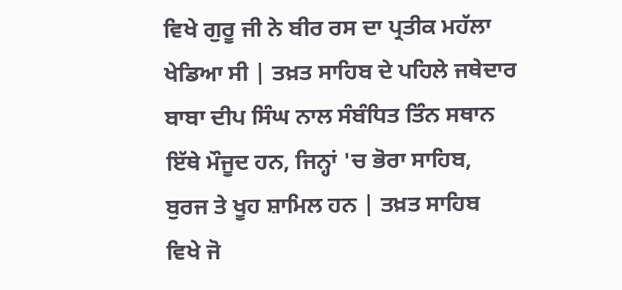ਵਿਖੇ ਗੁਰੂ ਜੀ ਨੇ ਬੀਰ ਰਸ ਦਾ ਪ੍ਰਤੀਕ ਮਹੱਲਾ ਖੇਡਿਆ ਸੀ | ਤਖ਼ਤ ਸਾਹਿਬ ਦੇ ਪਹਿਲੇ ਜਥੇਦਾਰ ਬਾਬਾ ਦੀਪ ਸਿੰਘ ਨਾਲ ਸੰਬੰਧਿਤ ਤਿੰਨ ਸਥਾਨ ਇੱਥੇ ਮੌਜੂਦ ਹਨ, ਜਿਨ੍ਹਾਂ 'ਚ ਭੋਰਾ ਸਾਹਿਬ, ਬੁਰਜ ਤੇ ਖੂਹ ਸ਼ਾਮਿਲ ਹਨ | ਤਖ਼ਤ ਸਾਹਿਬ ਵਿਖੇ ਜੋ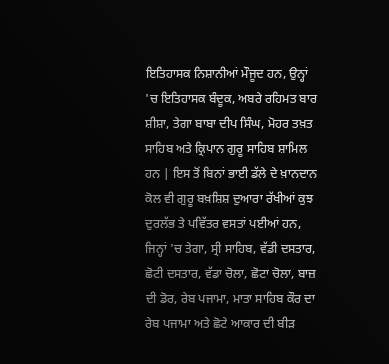ਇਤਿਹਾਸਕ ਨਿਸ਼ਾਨੀਆਂ ਮੌਜੂਦ ਹਨ, ਉਨ੍ਹਾਂ 'ਚ ਇਤਿਹਾਸਕ ਬੰਦੂਕ, ਅਬਰੇ ਰਹਿਮਤ ਬਾਰ ਸ਼ੀਸ਼ਾ, ਤੇਗਾ ਬਾਬਾ ਦੀਪ ਸਿੰਘ, ਮੋਹਰ ਤਖ਼ਤ ਸਾਹਿਬ ਅਤੇ ਕ੍ਰਿਪਾਨ ਗੁਰੂ ਸਾਹਿਬ ਸ਼ਾਮਿਲ ਹਨ | ਇਸ ਤੋਂ ਬਿਨਾਂ ਭਾਈ ਡੱਲੇ ਦੇ ਖ਼ਾਨਦਾਨ ਕੋਲ ਵੀ ਗੁਰੂ ਬਖ਼ਸ਼ਿਸ਼ ਦੁਆਰਾ ਰੱਖੀਆਂ ਕੁਝ ਦੁਰਲੱਭ ਤੇ ਪਵਿੱਤਰ ਵਸਤਾਂ ਪਈਆਂ ਹਨ, ਜਿਨ੍ਹਾਂ 'ਚ ਤੇਗਾ, ਸ੍ਰੀ ਸਾਹਿਬ, ਵੱਡੀ ਦਸਤਾਰ, ਛੋਟੀ ਦਸਤਾਰ, ਵੱਡਾ ਚੋਲਾ, ਛੋਟਾ ਚੋਲਾ, ਬਾਜ਼ ਦੀ ਡੋਰ, ਰੇਬ ਪਜਾਮਾ, ਮਾਤਾ ਸਾਹਿਬ ਕੌਰ ਦਾ ਰੇਬ ਪਜਾਮਾ ਅਤੇ ਛੋਟੇ ਆਕਾਰ ਦੀ ਬੀੜ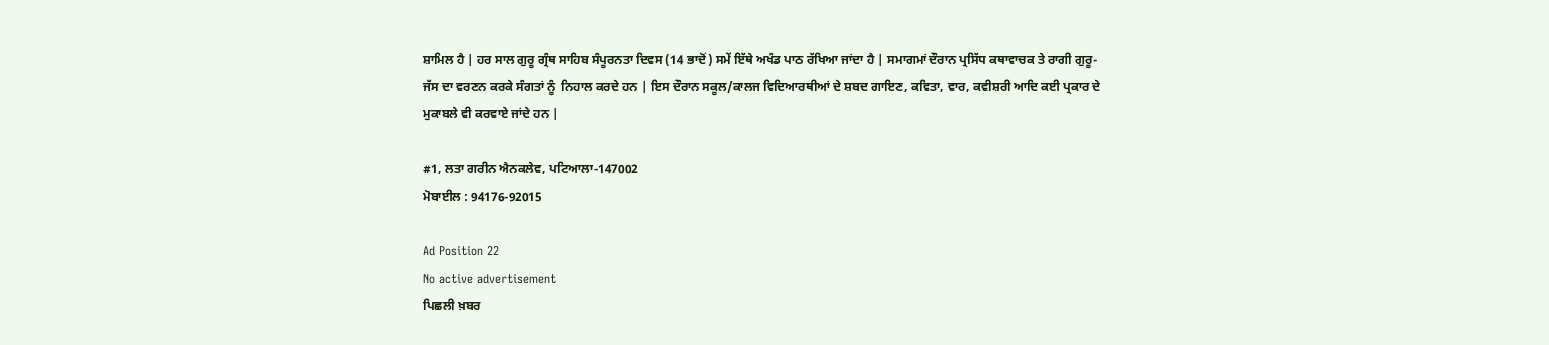ਸ਼ਾਮਿਲ ਹੈ | ਹਰ ਸਾਲ ਗੁਰੂ ਗ੍ਰੰਥ ਸਾਹਿਬ ਸੰਪੂਰਨਤਾ ਦਿਵਸ (14 ਭਾਦੋਂ) ਸਮੇਂ ਇੱਥੇ ਅਖੰਡ ਪਾਠ ਰੱਖਿਆ ਜਾਂਦਾ ਹੈ | ਸਮਾਗਮਾਂ ਦੌਰਾਨ ਪ੍ਰਸਿੱਧ ਕਥਾਵਾਚਕ ਤੇ ਰਾਗੀ ਗੁਰੂ-ਜੱਸ ਦਾ ਵਰਣਨ ਕਰਕੇ ਸੰਗਤਾਂ ਨੂੰ  ਨਿਹਾਲ ਕਰਦੇ ਹਨ | ਇਸ ਦੌਰਾਨ ਸਕੂਲ/ਕਾਲਜ ਵਿਦਿਆਰਥੀਆਂ ਦੇ ਸ਼ਬਦ ਗਾਇਣ, ਕਵਿਤਾ, ਵਾਰ, ਕਵੀਸ਼ਰੀ ਆਦਿ ਕਈ ਪ੍ਰਕਾਰ ਦੇ ਮੁਕਾਬਲੇ ਵੀ ਕਰਵਾਏ ਜਾਂਦੇ ਹਨ |

#1, ਲਤਾ ਗਰੀਨ ਐਨਕਲੇਵ, ਪਟਿਆਲਾ-147002
ਮੋਬਾਈਲ : 94176-92015

Ad Position 22
No active advertisement
ਪਿਛਲੀ ਖ਼ਬਰ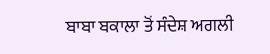ਬਾਬਾ ਬਕਾਲਾ ਤੋਂ ਸੰਦੇਸ਼ ਅਗਲੀ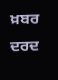ਖ਼ਬਰ ਦਰਦ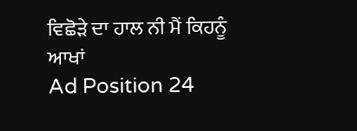ਵਿਛੋੜੇ ਦਾ ਹਾਲ ਨੀ ਮੈਂ ਕਿਹਨੂੰ ਆਖਾਂ
Ad Position 24